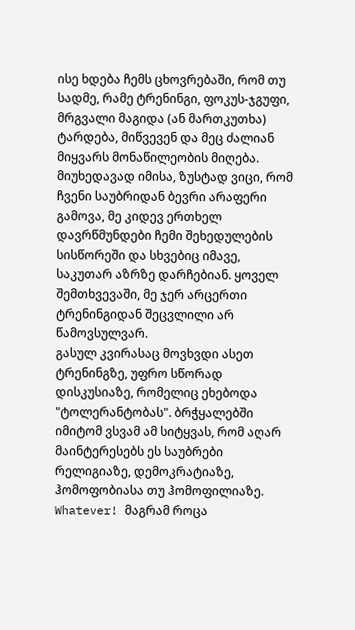ისე ხდება ჩემს ცხოვრებაში, რომ თუ სადმე, რამე ტრენინგი, ფოკუს-ჯგუფი, მრგვალი მაგიდა (ან მართკუთხა) ტარდება, მიწვევენ და მეც ძალიან მიყვარს მონაწილეობის მიღება. მიუხედავად იმისა, ზუსტად ვიცი, რომ ჩვენი საუბრიდან ბევრი არაფერი გამოვა, მე კიდევ ერთხელ დავრწმუნდები ჩემი შეხედულების სისწორეში და სხვებიც იმავე, საკუთარ აზრზე დარჩებიან. ყოველ შემთხვევაში, მე ჯერ არცერთი ტრენინგიდან შეცვლილი არ წამოვსულვარ.
გასულ კვირასაც მოვხვდი ასეთ ტრენინგზე, უფრო სწორად დისკუსიაზე, რომელიც ეხებოდა "ტოლერანტობას". ბრჭყალებში იმიტომ ვსვამ ამ სიტყვას, რომ აღარ მაინტერესებს ეს საუბრები რელიგიაზე, დემოკრატიაზე, ჰომოფობიასა თუ ჰომოფილიაზე. Whatever! მაგრამ როცა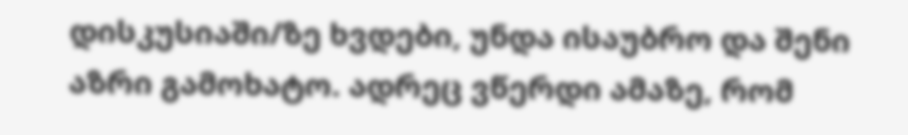დისკუსიაში/ზე ხვდები, უნდა ისაუბრო და შენი აზრი გამოხატო. ადრეც ვწერდი ამაზე, რომ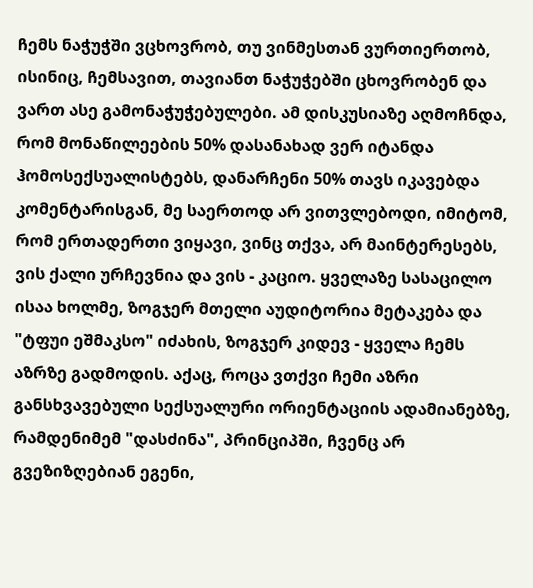ჩემს ნაჭუჭში ვცხოვრობ, თუ ვინმესთან ვურთიერთობ, ისინიც, ჩემსავით, თავიანთ ნაჭუჭებში ცხოვრობენ და ვართ ასე გამონაჭუჭებულები. ამ დისკუსიაზე აღმოჩნდა, რომ მონაწილეების 50% დასანახად ვერ იტანდა ჰომოსექსუალისტებს, დანარჩენი 50% თავს იკავებდა კომენტარისგან, მე საერთოდ არ ვითვლებოდი, იმიტომ, რომ ერთადერთი ვიყავი, ვინც თქვა, არ მაინტერესებს, ვის ქალი ურჩევნია და ვის - კაციო. ყველაზე სასაცილო ისაა ხოლმე, ზოგჯერ მთელი აუდიტორია მეტაკება და "ტფუი ეშმაკსო" იძახის, ზოგჯერ კიდევ - ყველა ჩემს აზრზე გადმოდის. აქაც, როცა ვთქვი ჩემი აზრი განსხვავებული სექსუალური ორიენტაციის ადამიანებზე, რამდენიმემ "დასძინა", პრინციპში, ჩვენც არ გვეზიზღებიან ეგენი,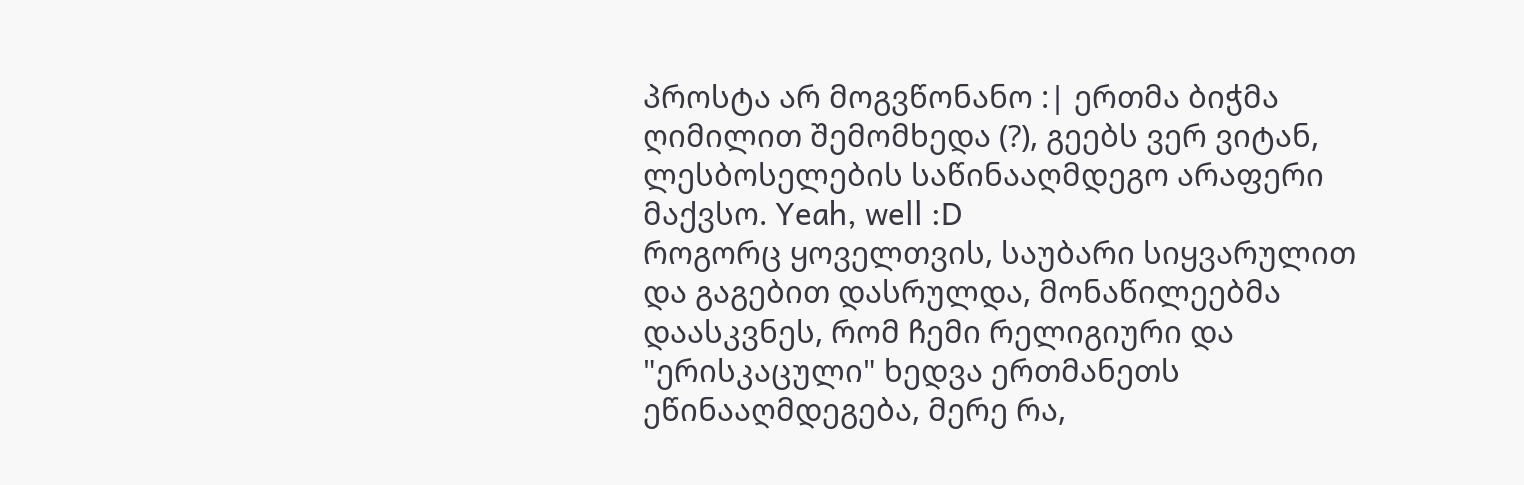პროსტა არ მოგვწონანო :| ერთმა ბიჭმა ღიმილით შემომხედა (?), გეებს ვერ ვიტან, ლესბოსელების საწინააღმდეგო არაფერი მაქვსო. Yeah, well :D
როგორც ყოველთვის, საუბარი სიყვარულით და გაგებით დასრულდა, მონაწილეებმა დაასკვნეს, რომ ჩემი რელიგიური და "ერისკაცული" ხედვა ერთმანეთს ეწინააღმდეგება, მერე რა,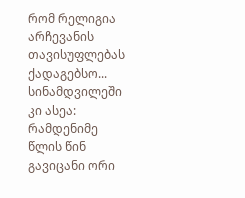რომ რელიგია არჩევანის თავისუფლებას ქადაგებსო...
სინამდვილეში კი ასეა: რამდენიმე წლის წინ გავიცანი ორი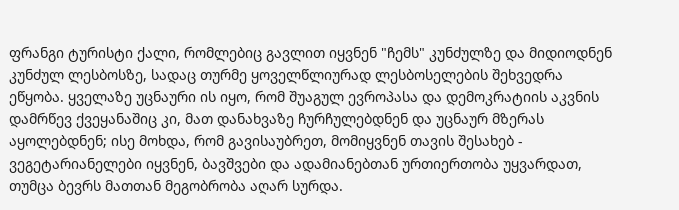ფრანგი ტურისტი ქალი, რომლებიც გავლით იყვნენ "ჩემს" კუნძულზე და მიდიოდნენ კუნძულ ლესბოსზე, სადაც თურმე ყოველწლიურად ლესბოსელების შეხვედრა ეწყობა. ყველაზე უცნაური ის იყო, რომ შუაგულ ევროპასა და დემოკრატიის აკვნის დამრწევ ქვეყანაშიც კი, მათ დანახვაზე ჩურჩულებდნენ და უცნაურ მზერას აყოლებდნენ; ისე მოხდა, რომ გავისაუბრეთ, მომიყვნენ თავის შესახებ - ვეგეტარიანელები იყვნენ, ბავშვები და ადამიანებთან ურთიერთობა უყვარდათ, თუმცა ბევრს მათთან მეგობრობა აღარ სურდა.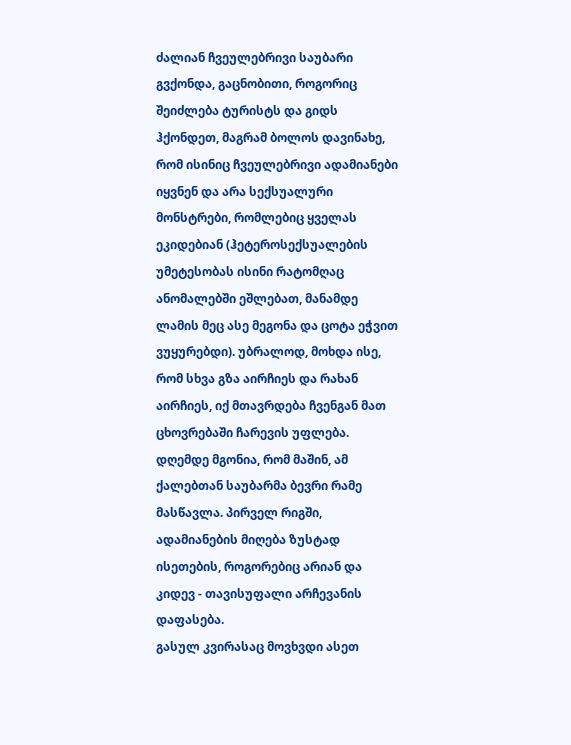ძალიან ჩვეულებრივი საუბარი გვქონდა, გაცნობითი, როგორიც შეიძლება ტურისტს და გიდს ჰქონდეთ, მაგრამ ბოლოს დავინახე, რომ ისინიც ჩვეულებრივი ადამიანები იყვნენ და არა სექსუალური მონსტრები, რომლებიც ყველას ეკიდებიან (ჰეტეროსექსუალების უმეტესობას ისინი რატომღაც ანომალებში ეშლებათ, მანამდე ლამის მეც ასე მეგონა და ცოტა ეჭვით ვუყურებდი). უბრალოდ, მოხდა ისე, რომ სხვა გზა აირჩიეს და რახან აირჩიეს, იქ მთავრდება ჩვენგან მათ ცხოვრებაში ჩარევის უფლება.
დღემდე მგონია, რომ მაშინ, ამ ქალებთან საუბარმა ბევრი რამე მასწავლა. პირველ რიგში, ადამიანების მიღება ზუსტად ისეთების, როგორებიც არიან და კიდევ - თავისუფალი არჩევანის დაფასება.
გასულ კვირასაც მოვხვდი ასეთ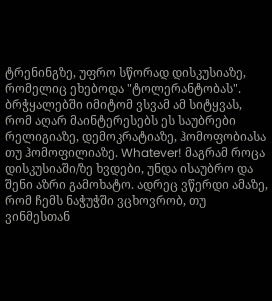ტრენინგზე, უფრო სწორად დისკუსიაზე, რომელიც ეხებოდა "ტოლერანტობას". ბრჭყალებში იმიტომ ვსვამ ამ სიტყვას, რომ აღარ მაინტერესებს ეს საუბრები რელიგიაზე, დემოკრატიაზე, ჰომოფობიასა თუ ჰომოფილიაზე. Whatever! მაგრამ როცა დისკუსიაში/ზე ხვდები, უნდა ისაუბრო და შენი აზრი გამოხატო. ადრეც ვწერდი ამაზე, რომ ჩემს ნაჭუჭში ვცხოვრობ, თუ ვინმესთან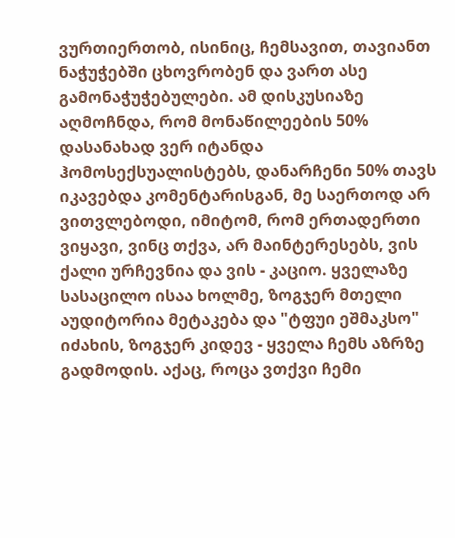ვურთიერთობ, ისინიც, ჩემსავით, თავიანთ ნაჭუჭებში ცხოვრობენ და ვართ ასე გამონაჭუჭებულები. ამ დისკუსიაზე აღმოჩნდა, რომ მონაწილეების 50% დასანახად ვერ იტანდა ჰომოსექსუალისტებს, დანარჩენი 50% თავს იკავებდა კომენტარისგან, მე საერთოდ არ ვითვლებოდი, იმიტომ, რომ ერთადერთი ვიყავი, ვინც თქვა, არ მაინტერესებს, ვის ქალი ურჩევნია და ვის - კაციო. ყველაზე სასაცილო ისაა ხოლმე, ზოგჯერ მთელი აუდიტორია მეტაკება და "ტფუი ეშმაკსო" იძახის, ზოგჯერ კიდევ - ყველა ჩემს აზრზე გადმოდის. აქაც, როცა ვთქვი ჩემი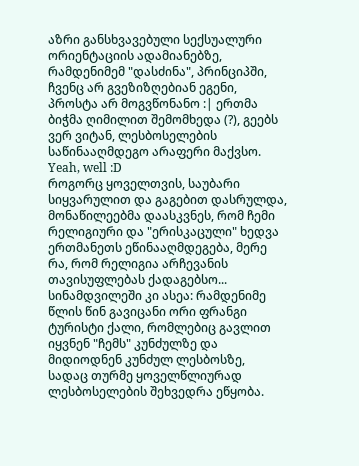აზრი განსხვავებული სექსუალური ორიენტაციის ადამიანებზე, რამდენიმემ "დასძინა", პრინციპში, ჩვენც არ გვეზიზღებიან ეგენი, პროსტა არ მოგვწონანო :| ერთმა ბიჭმა ღიმილით შემომხედა (?), გეებს ვერ ვიტან, ლესბოსელების საწინააღმდეგო არაფერი მაქვსო. Yeah, well :D
როგორც ყოველთვის, საუბარი სიყვარულით და გაგებით დასრულდა, მონაწილეებმა დაასკვნეს, რომ ჩემი რელიგიური და "ერისკაცული" ხედვა ერთმანეთს ეწინააღმდეგება, მერე რა, რომ რელიგია არჩევანის თავისუფლებას ქადაგებსო...
სინამდვილეში კი ასეა: რამდენიმე წლის წინ გავიცანი ორი ფრანგი ტურისტი ქალი, რომლებიც გავლით იყვნენ "ჩემს" კუნძულზე და მიდიოდნენ კუნძულ ლესბოსზე, სადაც თურმე ყოველწლიურად ლესბოსელების შეხვედრა ეწყობა.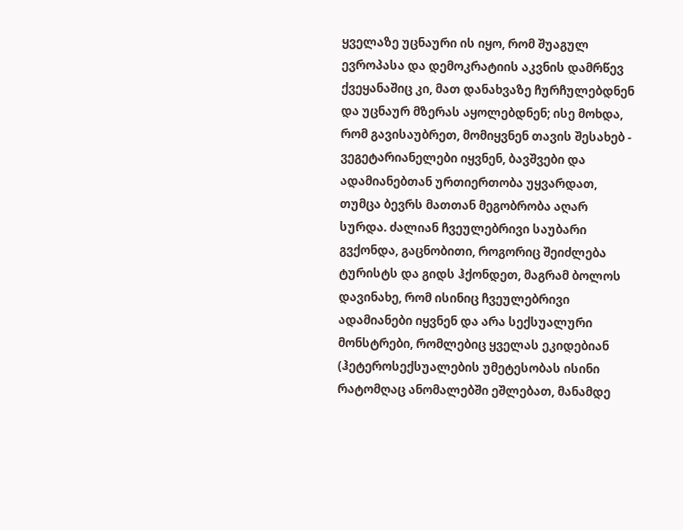ყველაზე უცნაური ის იყო, რომ შუაგულ ევროპასა და დემოკრატიის აკვნის დამრწევ ქვეყანაშიც კი, მათ დანახვაზე ჩურჩულებდნენ და უცნაურ მზერას აყოლებდნენ; ისე მოხდა, რომ გავისაუბრეთ, მომიყვნენ თავის შესახებ - ვეგეტარიანელები იყვნენ, ბავშვები და ადამიანებთან ურთიერთობა უყვარდათ, თუმცა ბევრს მათთან მეგობრობა აღარ სურდა. ძალიან ჩვეულებრივი საუბარი გვქონდა, გაცნობითი, როგორიც შეიძლება ტურისტს და გიდს ჰქონდეთ, მაგრამ ბოლოს დავინახე, რომ ისინიც ჩვეულებრივი ადამიანები იყვნენ და არა სექსუალური მონსტრები, რომლებიც ყველას ეკიდებიან (ჰეტეროსექსუალების უმეტესობას ისინი რატომღაც ანომალებში ეშლებათ, მანამდე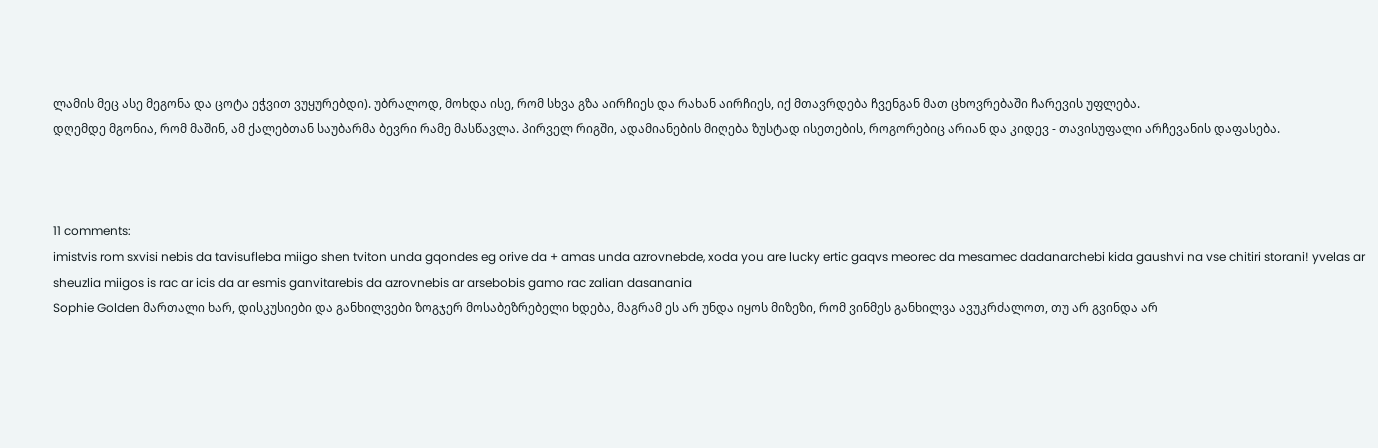ლამის მეც ასე მეგონა და ცოტა ეჭვით ვუყურებდი). უბრალოდ, მოხდა ისე, რომ სხვა გზა აირჩიეს და რახან აირჩიეს, იქ მთავრდება ჩვენგან მათ ცხოვრებაში ჩარევის უფლება.
დღემდე მგონია, რომ მაშინ, ამ ქალებთან საუბარმა ბევრი რამე მასწავლა. პირველ რიგში, ადამიანების მიღება ზუსტად ისეთების, როგორებიც არიან და კიდევ - თავისუფალი არჩევანის დაფასება.



11 comments:
imistvis rom sxvisi nebis da tavisufleba miigo shen tviton unda gqondes eg orive da + amas unda azrovnebde, xoda you are lucky ertic gaqvs meorec da mesamec dadanarchebi kida gaushvi na vse chitiri storani! yvelas ar sheuzlia miigos is rac ar icis da ar esmis ganvitarebis da azrovnebis ar arsebobis gamo rac zalian dasanania
Sophie Golden მართალი ხარ, დისკუსიები და განხილვები ზოგჯერ მოსაბეზრებელი ხდება, მაგრამ ეს არ უნდა იყოს მიზეზი, რომ ვინმეს განხილვა ავუკრძალოთ, თუ არ გვინდა არ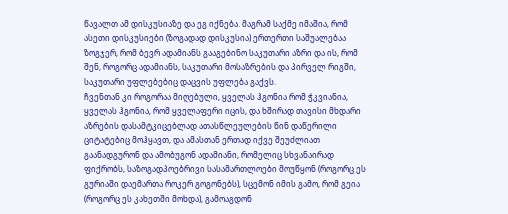წავალთ ამ დისკუსიაზე და ეგ იქნება. მაგრამ საქმე იმაშია, რომ ასეთი დისკუსიები (ზოგადად დისკუსია) ერთერთი საშუალებაა ზოგჯერ, რომ ბევრ ადამიანს გააგებინო საკუთარი აზრი და ის, რომ შენ, როგორც ადამიანს, საკუთარი მოსაზრების და პირველ რიგში, საკუთარი უფლებებიც დაცვის უფლება გაქვს.
ჩვენთან კი როგორაა მიღებული, ყველას ჰგონია რომ ჭკვიანია, ყველას ჰგონია, რომ ყველაფერი იცის, და ხშირად თავისი მხდარი აზრების დასამტკიცებლად ათასწლეულების წინ დაწერილი ციტატებიც მოჰყავთ, და ამასთან ერთად იქვე შეუძლიათ გაანადგურონ და ამობუგონ ადამიანი, რომელიც სხვანაირად ფიქრობს, საზოგადპოებრივი სასამართლოები მოუწყონ (როგორც ეს გურიაში დაემართა როკერ გოგონებს), სცემონ იმის გამო, რომ გეია (როგორც ეს კახეთში მოხდა), გამოაგდონ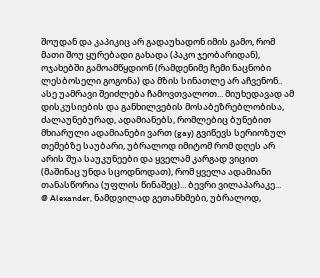შოუდან და კაპიკიც არ გადაუხადონ იმის გამო, რომ მათი შოუ ყურებადი გახადა (პაკო ჯეობარიდან), ოჯახებში გამოამწყდიონ (რამდენიმე ჩემი ნაცნობი ლესბოსელი გოგონა) და მზის სინათლე არ აჩვენონ.. ასე უამრავი შეიძლება ჩამოვთვალოთ... მიუხედავად ამ დისკუსიების და განხილვების მოსაბეზრებლობისა, ძალაუნებურად, ადამიანებს, რომლებიც ბუნებით მხიარული ადამიანები ვართ (gay) გვიწევს სერიოზულ თემებზე საუბარი, უბრალოდ იმიტომ რომ დღეს არ არის შუა საუკუნეები და ყველამ კარგად ვიცით (მაშინაც უნდა სცოდნოდათ), რომ ყველა ადამიანი თანასწორია (უფლის წინაშეც)... ბევრი ვილაპარაკე...
@ Alexander, ნამდვილად გეთანხმები, უბრალოდ,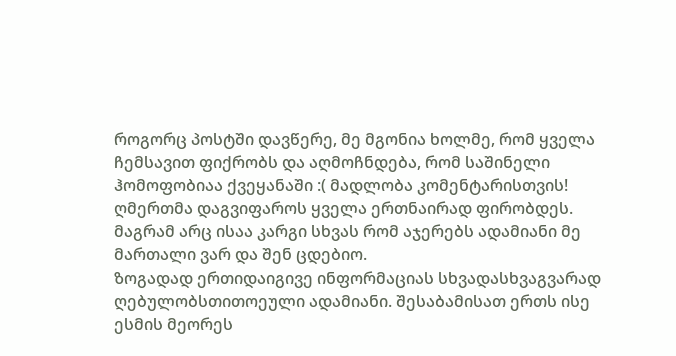როგორც პოსტში დავწერე, მე მგონია ხოლმე, რომ ყველა ჩემსავით ფიქრობს და აღმოჩნდება, რომ საშინელი ჰომოფობიაა ქვეყანაში :( მადლობა კომენტარისთვის!
ღმერთმა დაგვიფაროს ყველა ერთნაირად ფირობდეს. მაგრამ არც ისაა კარგი სხვას რომ აჯერებს ადამიანი მე მართალი ვარ და შენ ცდებიო.
ზოგადად ერთიდაიგივე ინფორმაციას სხვადასხვაგვარად ღებულობსთითოეული ადამიანი. შესაბამისათ ერთს ისე ესმის მეორეს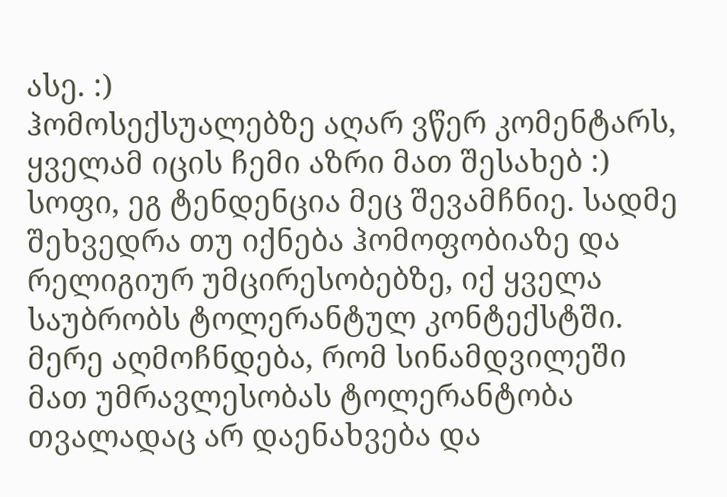ასე. :)
ჰომოსექსუალებზე აღარ ვწერ კომენტარს, ყველამ იცის ჩემი აზრი მათ შესახებ :)
სოფი, ეგ ტენდენცია მეც შევამჩნიე. სადმე შეხვედრა თუ იქნება ჰომოფობიაზე და რელიგიურ უმცირესობებზე, იქ ყველა საუბრობს ტოლერანტულ კონტექსტში. მერე აღმოჩნდება, რომ სინამდვილეში მათ უმრავლესობას ტოლერანტობა თვალადაც არ დაენახვება და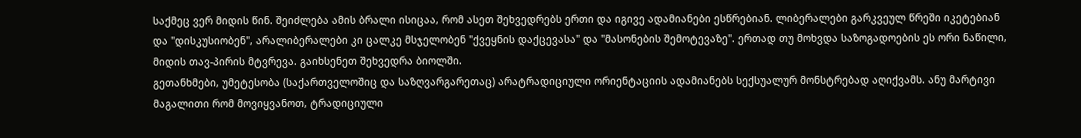საქმეც ვერ მიდის წინ. შეიძლება ამის ბრალი ისიცაა, რომ ასეთ შეხვედრებს ერთი და იგივე ადამიანები ესწრებიან. ლიბერალები გარკვეულ წრეში იკეტებიან და "დისკუსიობენ", არალიბერალები კი ცალკე მსჯელობენ "ქვეყნის დაქცევასა" და "მასონების შემოტევაზე". ერთად თუ მოხვდა საზოგადოების ეს ორი ნაწილი, მიდის თავ-პირის მტვრევა. გაიხსენეთ შეხვედრა ბიოლში.
გეთანხმები, უმეტესობა (საქართველოშიც და საზღვარგარეთაც) არატრადიციული ორიენტაციის ადამიანებს სექსუალურ მონსტრებად აღიქვამს. ანუ მარტივი მაგალითი რომ მოვიყვანოთ, ტრადიციული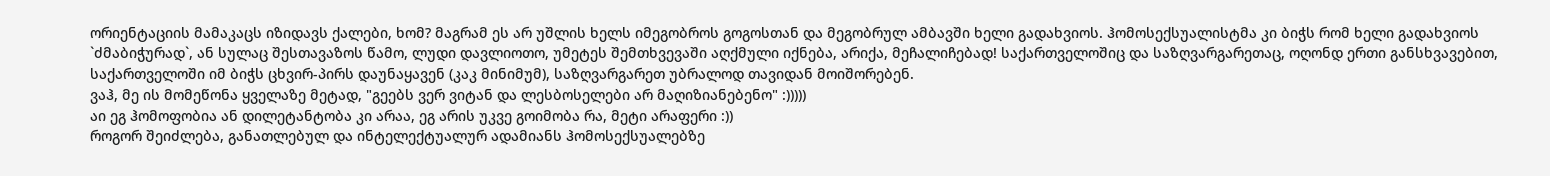ორიენტაციის მამაკაცს იზიდავს ქალები, ხომ? მაგრამ ეს არ უშლის ხელს იმეგობროს გოგოსთან და მეგობრულ ამბავში ხელი გადახვიოს. ჰომოსექსუალისტმა კი ბიჭს რომ ხელი გადახვიოს `ძმაბიჭურად`, ან სულაც შესთავაზოს წამო, ლუდი დავლიოთო, უმეტეს შემთხვევაში აღქმული იქნება, არიქა, მეჩალიჩებად! საქართველოშიც და საზღვარგარეთაც, ოღონდ ერთი განსხვავებით, საქართველოში იმ ბიჭს ცხვირ-პირს დაუნაყავენ (კაკ მინიმუმ), საზღვარგარეთ უბრალოდ თავიდან მოიშორებენ.
ვაჰ, მე ის მომეწონა ყველაზე მეტად, "გეებს ვერ ვიტან და ლესბოსელები არ მაღიზიანებენო" :)))))
აი ეგ ჰომოფობია ან დილეტანტობა კი არაა, ეგ არის უკვე გოიმობა რა, მეტი არაფერი :))
როგორ შეიძლება, განათლებულ და ინტელექტუალურ ადამიანს ჰომოსექსუალებზე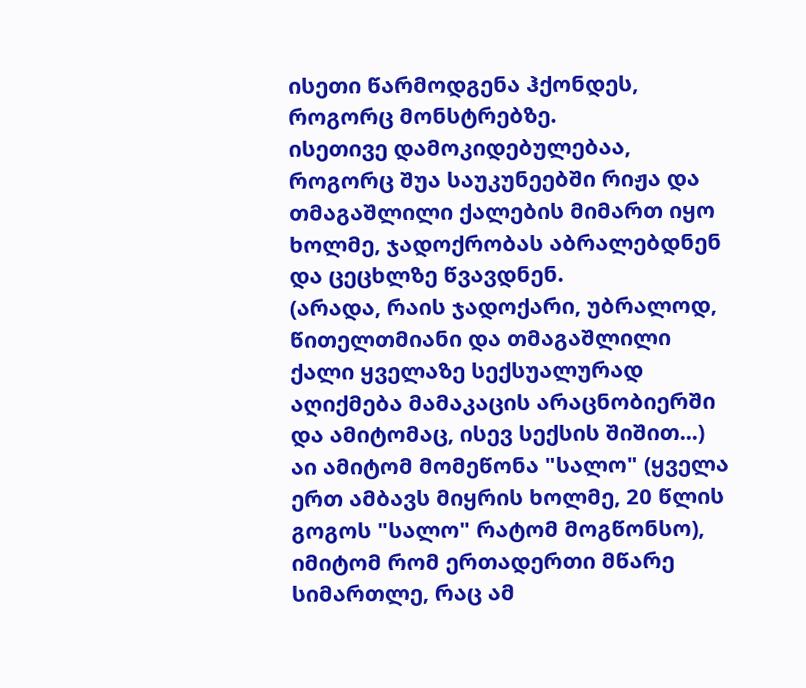ისეთი წარმოდგენა ჰქონდეს, როგორც მონსტრებზე.
ისეთივე დამოკიდებულებაა, როგორც შუა საუკუნეებში რიჟა და თმაგაშლილი ქალების მიმართ იყო ხოლმე, ჯადოქრობას აბრალებდნენ და ცეცხლზე წვავდნენ.
(არადა, რაის ჯადოქარი, უბრალოდ, წითელთმიანი და თმაგაშლილი ქალი ყველაზე სექსუალურად აღიქმება მამაკაცის არაცნობიერში და ამიტომაც, ისევ სექსის შიშით...)
აი ამიტომ მომეწონა "სალო" (ყველა ერთ ამბავს მიყრის ხოლმე, 20 წლის გოგოს "სალო" რატომ მოგწონსო), იმიტომ რომ ერთადერთი მწარე სიმართლე, რაც ამ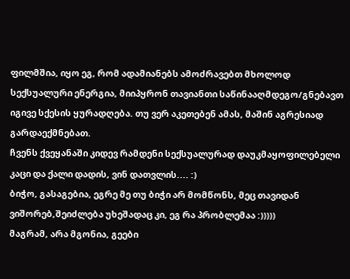ფილმშია, იყო ეგ, რომ ადამიანებს ამოძრავებთ მხოლოდ სექსუალური ენერგია, მიიპყრონ თავიანთი საწინააღმდეგო/გნებავთ იგივე სქესის ყურადღება. თუ ვერ აკეთებენ ამას, მაშინ აგრესიად გარდაექმნებათ.
ჩვენს ქვეყანაში კიდევ რამდენი სექსუალურად დაუკმაყოფილებელი კაცი და ქალი დადის, ვინ დათვლის.... :)
ბიჭო, გასაგებია, ეგრე მე თუ ბიჭი არ მომწონს, მეც თავიდან ვიშორებ,შეიძლება უხეშადაც კი, ეგ რა პრობლემაა :)))))
მაგრამ, არა მგონია, გეები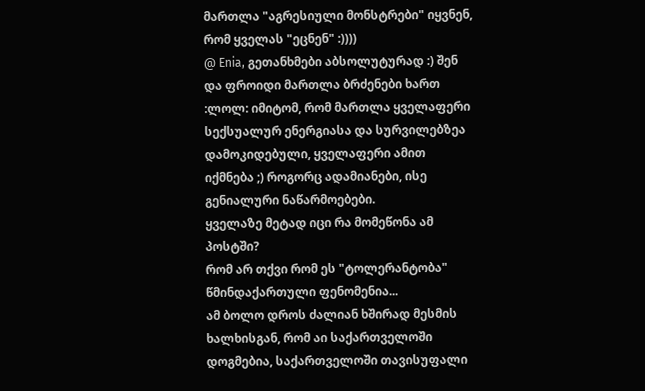მართლა "აგრესიული მონსტრები" იყვნენ, რომ ყველას "ეცნენ" :))))
@ Enia, გეთანხმები აბსოლუტურად :) შენ და ფროიდი მართლა ბრძენები ხართ :ლოლ: იმიტომ, რომ მართლა ყველაფერი სექსუალურ ენერგიასა და სურვილებზეა დამოკიდებული, ყველაფერი ამით იქმნება ;) როგორც ადამიანები, ისე გენიალური ნაწარმოებები.
ყველაზე მეტად იცი რა მომეწონა ამ პოსტში?
რომ არ თქვი რომ ეს "ტოლერანტობა" წმინდაქართული ფენომენია...
ამ ბოლო დროს ძალიან ხშირად მესმის ხალხისგან, რომ აი საქართველოში დოგმებია, საქართველოში თავისუფალი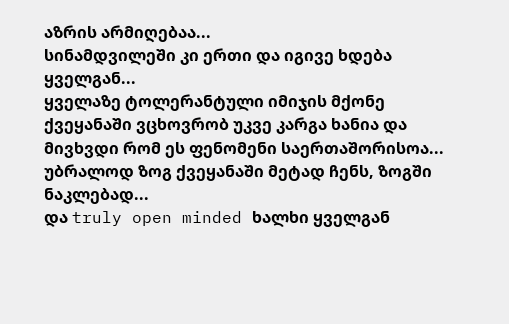აზრის არმიღებაა...
სინამდვილეში კი ერთი და იგივე ხდება ყველგან...
ყველაზე ტოლერანტული იმიჯის მქონე ქვეყანაში ვცხოვრობ უკვე კარგა ხანია და მივხვდი რომ ეს ფენომენი საერთაშორისოა...
უბრალოდ ზოგ ქვეყანაში მეტად ჩენს, ზოგში ნაკლებად...
და truly open minded ხალხი ყველგან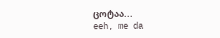ცოტაა...
eeh, me da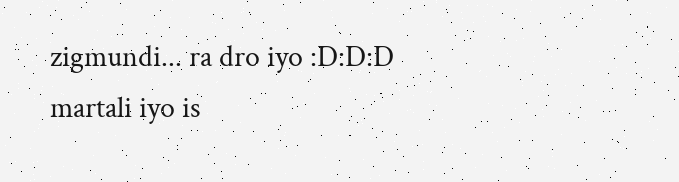zigmundi... ra dro iyo :D:D:D
martali iyo is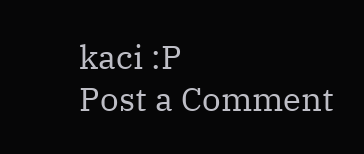kaci :P
Post a Comment